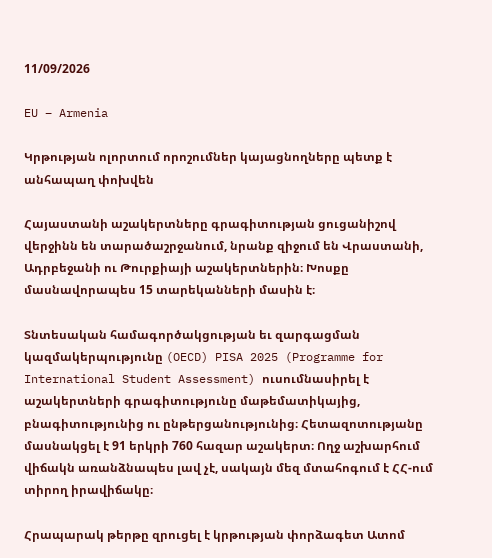11/09/2026

EU – Armenia

Կրթության ոլորտում որոշումներ կայացնողները պետք է անհապաղ փոխվեն

Հայաստանի աշակերտները գրագիտության ցուցանիշով վերջինն են տարածաշրջանում, նրանք զիջում են Վրաստանի, Ադրբեջանի ու Թուրքիայի աշակերտներին։ Խոսքը մասնավորապես 15 տարեկանների մասին է։

Տնտեսական համագործակցության եւ զարգացման կազմակերպությունը (OECD) PISA 2025 (Programme for International Student Assessment) ուսումնասիրել է աշակերտների գրագիտությունը մաթեմատիկայից, բնագիտությունից ու ընթերցանությունից։ Հետազոտությանը մասնակցել է 91 երկրի 760 հազար աշակերտ։ Ողջ աշխարհում վիճակն առանձնապես լավ չէ, սակայն մեզ մտահոգում է ՀՀ-ում տիրող իրավիճակը։

Հրապարակ թերթը զրուցել է կրթության փորձագետ Ատոմ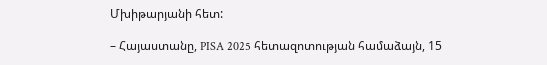Մխիթարյանի հետ:

– Հայաստանը, PISA 2025 հետազոտության համաձայն, 15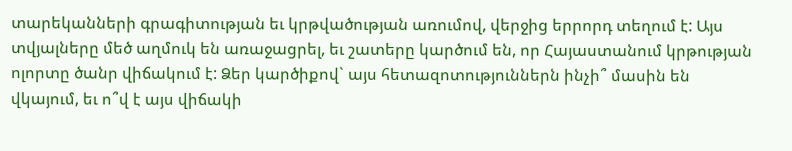տարեկանների գրագիտության եւ կրթվածության առումով, վերջից երրորդ տեղում է: Այս տվյալները մեծ աղմուկ են առաջացրել, եւ շատերը կարծում են, որ Հայաստանում կրթության ոլորտը ծանր վիճակում է: Ձեր կարծիքով` այս հետազոտություններն ինչի՞ մասին են վկայում, եւ ո՞վ է այս վիճակի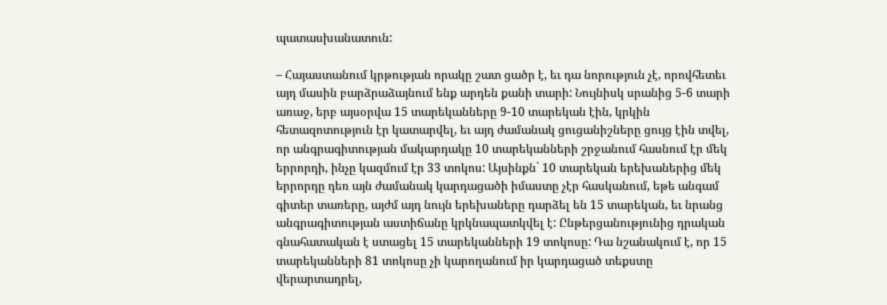պատասխանատուն:

– Հայաստանում կրթության որակը շատ ցածր է, եւ դա նորություն չէ, որովհետեւ այդ մասին բարձրաձայնում ենք արդեն քանի տարի: Նույնիսկ սրանից 5-6 տարի առաջ, երբ այսօրվա 15 տարեկանները 9-10 տարեկան էին, կրկին հետազոտություն էր կատարվել, եւ այդ ժամանակ ցուցանիշները ցույց էին տվել, որ անգրագիտության մակարդակը 10 տարեկանների շրջանում հասնում էր մեկ երրորդի, ինչը կազմում էր 33 տոկոս: Այսինքն` 10 տարեկան երեխաներից մեկ երրորդը դեռ այն ժամանակ կարդացածի իմաստը չէր հասկանում, եթե անգամ գիտեր տառերը, այժմ այդ նույն երեխաները դարձել են 15 տարեկան, եւ նրանց անգրագիտության աստիճանը կրկնապատկվել է: Ընթերցանությունից դրական գնահատական է ստացել 15 տարեկանների 19 տոկոսը: Դա նշանակում է, որ 15 տարեկանների 81 տոկոսը չի կարողանում իր կարդացած տեքստը վերարտադրել,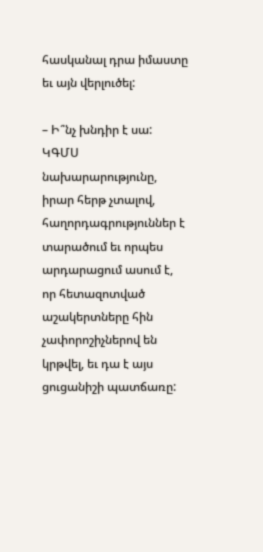հասկանալ դրա իմաստը եւ այն վերլուծել:

– Ի՞նչ խնդիր է սա: ԿԳՄՍ նախարարությունը, իրար հերթ չտալով, հաղորդագրություններ է տարածում եւ որպես արդարացում ասում է, որ հետազոտված աշակերտները հին չափորոշիչներով են կրթվել, եւ դա է այս ցուցանիշի պատճառը: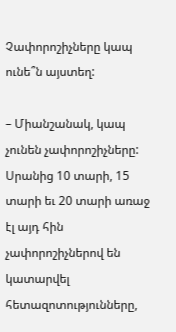Չափորոշիչները կապ ունե՞ն այստեղ:

– Միանշանակ, կապ չունեն չափորոշիչները: Սրանից 10 տարի, 15 տարի եւ 20 տարի առաջ էլ այդ հին չափորոշիչներով են կատարվել հետազոտությունները,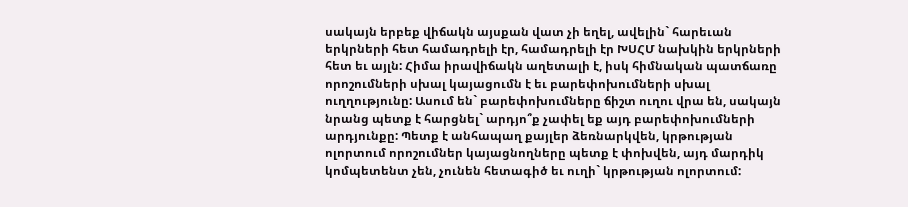սակայն երբեք վիճակն այսքան վատ չի եղել, ավելին` հարեւան երկրների հետ համադրելի էր, համադրելի էր ԽՍՀՄ նախկին երկրների հետ եւ այլն: Հիմա իրավիճակն աղետալի է, իսկ հիմնական պատճառը որոշումների սխալ կայացումն է եւ բարեփոխումների սխալ ուղղությունը: Ասում են` բարեփոխումները ճիշտ ուղու վրա են, սակայն նրանց պետք է հարցնել` արդյո՞ք չափել եք այդ բարեփոխումների արդյունքը: Պետք է անհապաղ քայլեր ձեռնարկվեն, կրթության ոլորտում որոշումներ կայացնողները պետք է փոխվեն, այդ մարդիկ կոմպետենտ չեն, չունեն հետագիծ եւ ուղի` կրթության ոլորտում: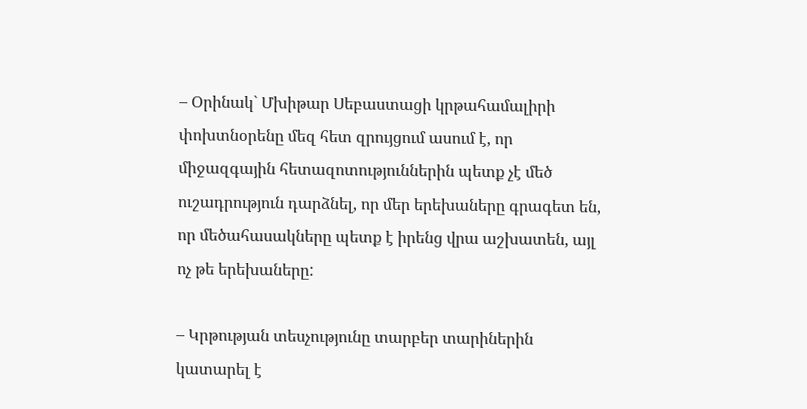– Օրինակ` Մխիթար Սեբաստացի կրթահամալիրի փոխտնօրենը մեզ հետ զրույցում ասում է, որ միջազգային հետազոտություններին պետք չէ մեծ ուշադրություն դարձնել, որ մեր երեխաները գրագետ են, որ մեծահասակները պետք է իրենց վրա աշխատեն, այլ ոչ թե երեխաները:

– Կրթության տեսչությունը տարբեր տարիներին կատարել է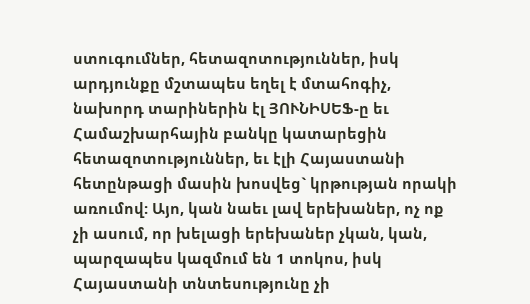ստուգումներ, հետազոտություններ, իսկ արդյունքը մշտապես եղել է մտահոգիչ, նախորդ տարիներին էլ ՅՈՒՆԻՍԵՖ-ը եւ Համաշխարհային բանկը կատարեցին հետազոտություններ, եւ էլի Հայաստանի հետընթացի մասին խոսվեց` կրթության որակի առումով: Այո, կան նաեւ լավ երեխաներ, ոչ ոք չի ասում, որ խելացի երեխաներ չկան, կան, պարզապես կազմում են 1 տոկոս, իսկ Հայաստանի տնտեսությունը չի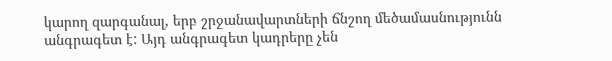կարող զարգանալ, երբ շրջանավարտների ճնշող մեծամասնությունն անգրագետ է: Այդ անգրագետ կադրերը չեն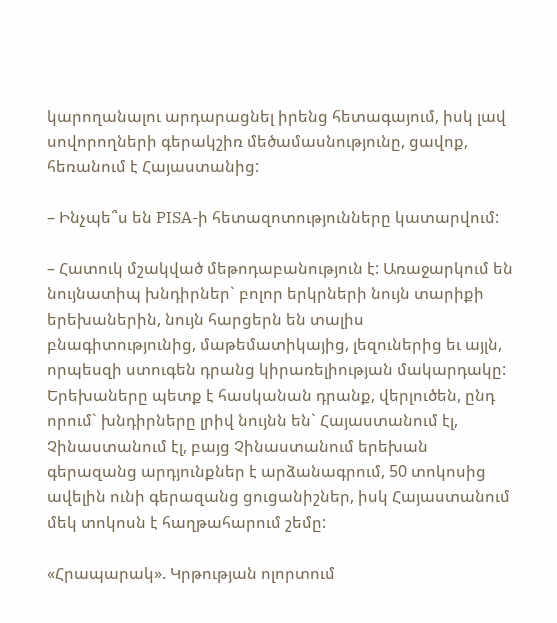կարողանալու արդարացնել իրենց հետագայում, իսկ լավ սովորողների գերակշիռ մեծամասնությունը, ցավոք, հեռանում է Հայաստանից:

– Ինչպե՞ս են PISA-ի հետազոտությունները կատարվում:

– Հատուկ մշակված մեթոդաբանություն է: Առաջարկում են նույնատիպ խնդիրներ` բոլոր երկրների նույն տարիքի երեխաներին, նույն հարցերն են տալիս բնագիտությունից, մաթեմատիկայից, լեզուներից եւ այլն, որպեսզի ստուգեն դրանց կիրառելիության մակարդակը: Երեխաները պետք է հասկանան դրանք, վերլուծեն, ընդ որում` խնդիրները լրիվ նույնն են` Հայաստանում էլ, Չինաստանում էլ, բայց Չինաստանում երեխան գերազանց արդյունքներ է արձանագրում, 50 տոկոսից ավելին ունի գերազանց ցուցանիշներ, իսկ Հայաստանում մեկ տոկոսն է հաղթահարում շեմը:

«Հրապարակ». Կրթության ոլորտում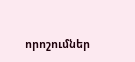որոշումներ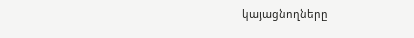կայացնողները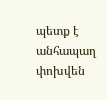պետք է անհապաղ փոխվեն